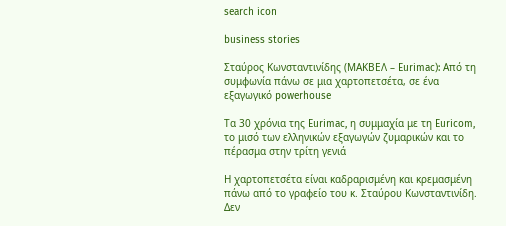search icon

business stories

Σταύρος Κωνσταντινίδης (ΜΑΚΒΕΛ – Eurimac): Από τη συμφωνία πάνω σε μια χαρτοπετσέτα, σε ένα εξαγωγικό powerhouse

Τα 30 χρόνια της Eurimac, η συμμαχία με τη Euricom, το μισό των ελληνικών εξαγωγών ζυμαρικών και το πέρασμα στην τρίτη γενιά

Η χαρτοπετσέτα είναι καδραρισμένη και κρεμασμένη πάνω από το γραφείο του κ. Σταύρου Κωνσταντινίδη. Δεν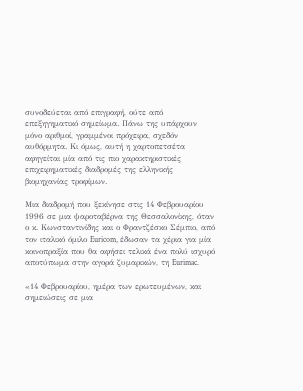συνοδεύεται από επιγραφή, ούτε από επεξηγηματικό σημείωμα. Πάνω της υπάρχουν μόνο αριθμοί, γραμμένοι πρόχειρα, σχεδόν αυθόρμητα. Κι όμως, αυτή η χαρτοπετσέτα αφηγείται μία από τις πιο χαρακτηριστικές επιχειρηματικές διαδρομές της ελληνικής βιομηχανίας τροφίμων.

Μια διαδρομή που ξεκίνησε στις 14 Φεβρουαρίου 1996 σε μια ψαροταβέρνα της Θεσσαλονίκης, όταν ο κ. Κωνσταντινίδης και ο Φραντζέσκο Σέμπιο, από τον ιταλικό όμιλο Euricom, έδωσαν τα χέρια για μία κοινοπραξία που θα αφήσει τελικά ένα πολύ ισχυρό αποτύπωμα στην αγορά ζυμαρικών, τη Eurimac.

«14 Φεβρουαρίου, ημέρα των ερωτευμένων, και σημειώσεις σε μια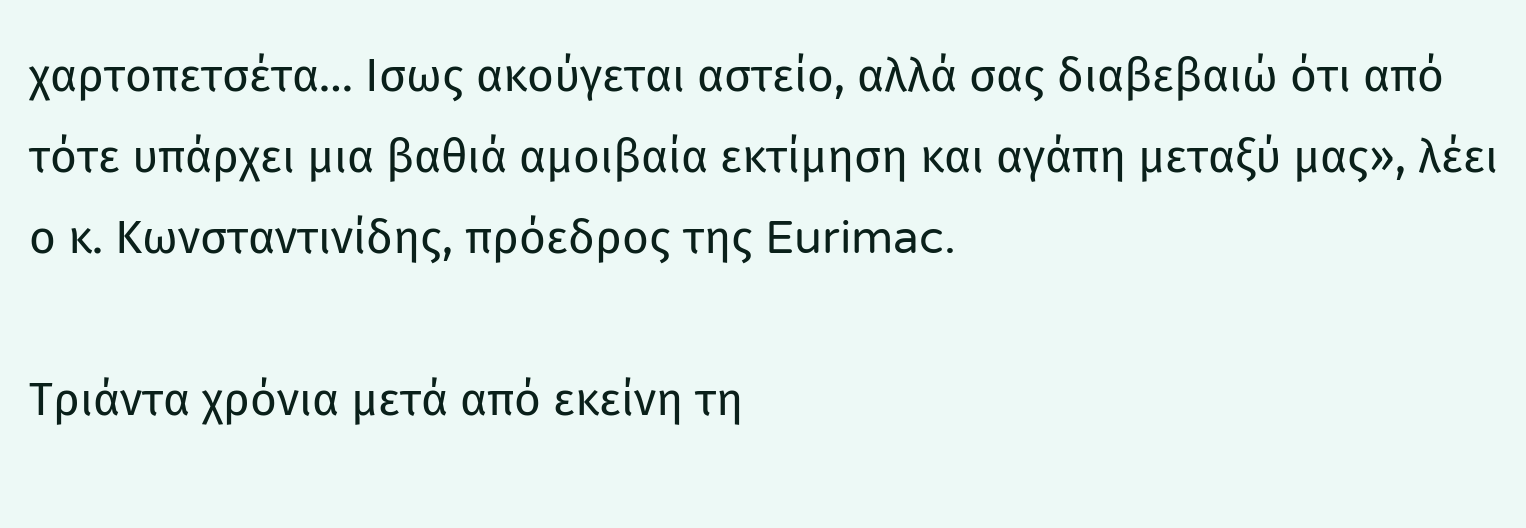χαρτοπετσέτα… Ισως ακούγεται αστείο, αλλά σας διαβεβαιώ ότι από τότε υπάρχει μια βαθιά αμοιβαία εκτίμηση και αγάπη μεταξύ μας», λέει ο κ. Κωνσταντινίδης, πρόεδρος της Eurimac.

Τριάντα χρόνια μετά από εκείνη τη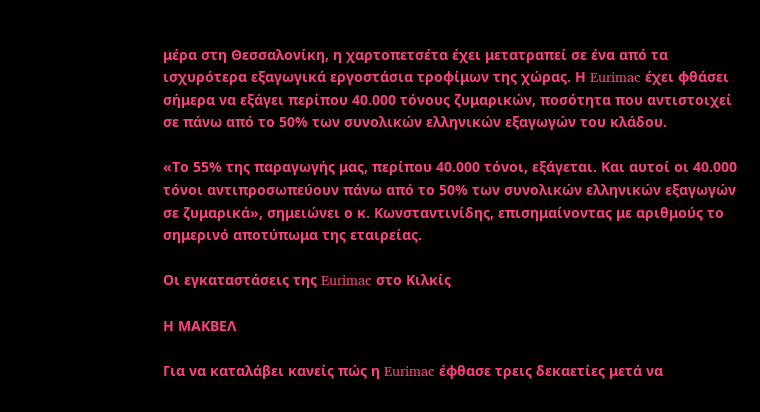μέρα στη Θεσσαλονίκη, η χαρτοπετσέτα έχει μετατραπεί σε ένα από τα ισχυρότερα εξαγωγικά εργοστάσια τροφίμων της χώρας. Η Eurimac έχει φθάσει σήμερα να εξάγει περίπου 40.000 τόνους ζυμαρικών, ποσότητα που αντιστοιχεί σε πάνω από το 50% των συνολικών ελληνικών εξαγωγών του κλάδου.

«Το 55% της παραγωγής μας, περίπου 40.000 τόνοι, εξάγεται. Και αυτοί οι 40.000 τόνοι αντιπροσωπεύουν πάνω από το 50% των συνολικών ελληνικών εξαγωγών σε ζυμαρικά», σημειώνει ο κ. Κωνσταντινίδης, επισημαίνοντας με αριθμούς το σημερινό αποτύπωμα της εταιρείας.

Οι εγκαταστάσεις της Eurimac στο Κιλκίς

Η ΜΑΚΒΕΛ

Για να καταλάβει κανείς πώς η Eurimac έφθασε τρεις δεκαετίες μετά να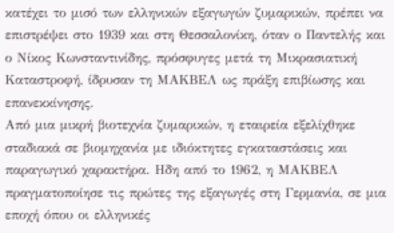κατέχει το μισό των ελληνικών εξαγωγών ζυμαρικών, πρέπει να επιστρέψει στο 1939 και στη Θεσσαλονίκη, όταν ο Παντελής και ο Νίκος Κωνσταντινίδης, πρόσφυγες μετά τη Μικρασιατική Καταστροφή, ίδρυσαν τη ΜΑΚΒΕΛ ως πράξη επιβίωσης και επανεκκίνησης.
Από μια μικρή βιοτεχνία ζυμαρικών, η εταιρεία εξελίχθηκε σταδιακά σε βιομηχανία με ιδιόκτητες εγκαταστάσεις και παραγωγικό χαρακτήρα. Ηδη από το 1962, η ΜΑΚΒΕΛ πραγματοποίησε τις πρώτες της εξαγωγές στη Γερμανία, σε μια εποχή όπου οι ελληνικές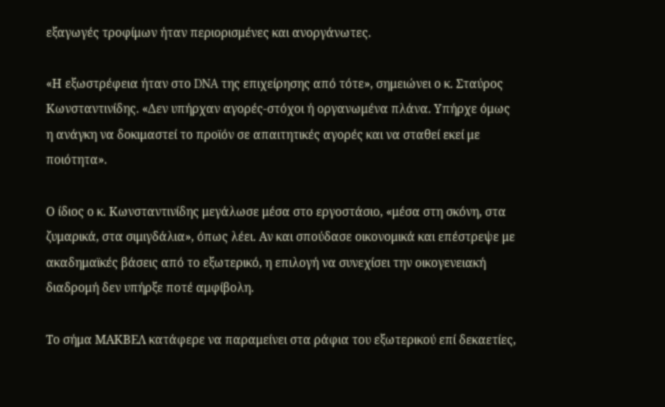εξαγωγές τροφίμων ήταν περιορισμένες και ανοργάνωτες.

«Η εξωστρέφεια ήταν στο DNA της επιχείρησης από τότε», σημειώνει ο κ. Σταύρος Κωνσταντινίδης. «Δεν υπήρχαν αγορές-στόχοι ή οργανωμένα πλάνα. Υπήρχε όμως η ανάγκη να δοκιμαστεί το προϊόν σε απαιτητικές αγορές και να σταθεί εκεί με ποιότητα».

Ο ίδιος ο κ. Κωνσταντινίδης μεγάλωσε μέσα στο εργοστάσιο, «μέσα στη σκόνη, στα ζυμαρικά, στα σιμιγδάλια», όπως λέει. Αν και σπούδασε οικονομικά και επέστρεψε με ακαδημαϊκές βάσεις από το εξωτερικό, η επιλογή να συνεχίσει την οικογενειακή διαδρομή δεν υπήρξε ποτέ αμφίβολη.

Το σήμα ΜΑΚΒΕΛ κατάφερε να παραμείνει στα ράφια του εξωτερικού επί δεκαετίες,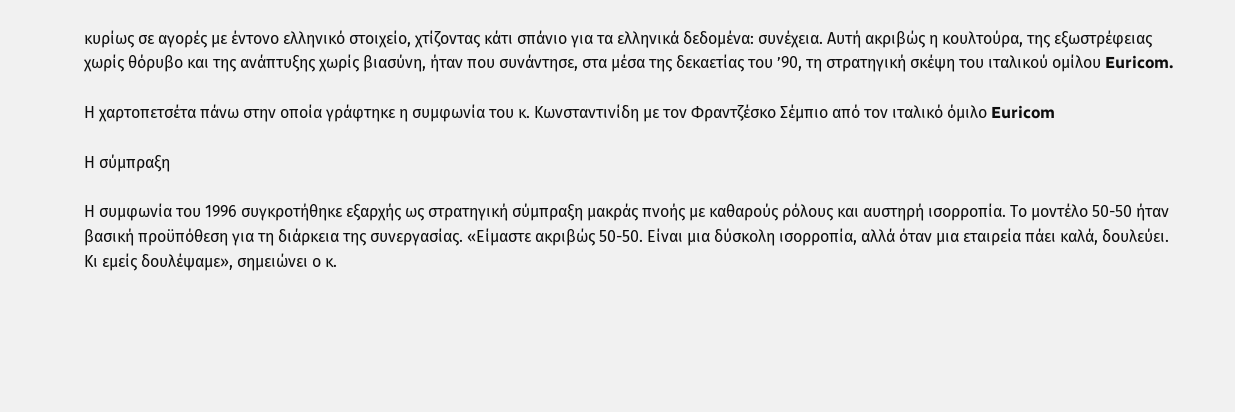κυρίως σε αγορές με έντονο ελληνικό στοιχείο, χτίζοντας κάτι σπάνιο για τα ελληνικά δεδομένα: συνέχεια. Αυτή ακριβώς η κουλτούρα, της εξωστρέφειας χωρίς θόρυβο και της ανάπτυξης χωρίς βιασύνη, ήταν που συνάντησε, στα μέσα της δεκαετίας του ’90, τη στρατηγική σκέψη του ιταλικού ομίλου Euricom.

Η χαρτοπετσέτα πάνω στην οποία γράφτηκε η συμφωνία του κ. Κωνσταντινίδη με τον Φραντζέσκο Σέμπιο από τον ιταλικό όμιλο Euricom

Η σύμπραξη

Η συμφωνία του 1996 συγκροτήθηκε εξαρχής ως στρατηγική σύμπραξη μακράς πνοής με καθαρούς ρόλους και αυστηρή ισορροπία. Το μοντέλο 50-50 ήταν βασική προϋπόθεση για τη διάρκεια της συνεργασίας. «Είμαστε ακριβώς 50-50. Είναι μια δύσκολη ισορροπία, αλλά όταν μια εταιρεία πάει καλά, δουλεύει. Κι εμείς δουλέψαμε», σημειώνει ο κ.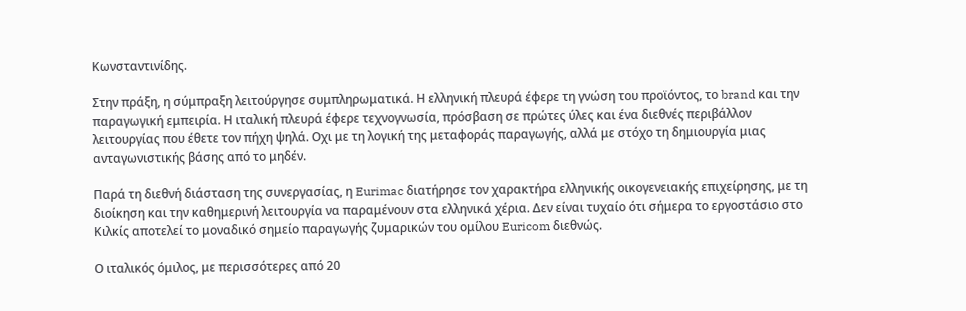Κωνσταντινίδης.

Στην πράξη, η σύμπραξη λειτούργησε συμπληρωματικά. Η ελληνική πλευρά έφερε τη γνώση του προϊόντος, το brand και την παραγωγική εμπειρία. Η ιταλική πλευρά έφερε τεχνογνωσία, πρόσβαση σε πρώτες ύλες και ένα διεθνές περιβάλλον λειτουργίας που έθετε τον πήχη ψηλά. Οχι με τη λογική της μεταφοράς παραγωγής, αλλά με στόχο τη δημιουργία μιας ανταγωνιστικής βάσης από το μηδέν.

Παρά τη διεθνή διάσταση της συνεργασίας, η Eurimac διατήρησε τον χαρακτήρα ελληνικής οικογενειακής επιχείρησης, με τη διοίκηση και την καθημερινή λειτουργία να παραμένουν στα ελληνικά χέρια. Δεν είναι τυχαίο ότι σήμερα το εργοστάσιο στο Κιλκίς αποτελεί το μοναδικό σημείο παραγωγής ζυμαρικών του ομίλου Euricom διεθνώς.

Ο ιταλικός όμιλος, με περισσότερες από 20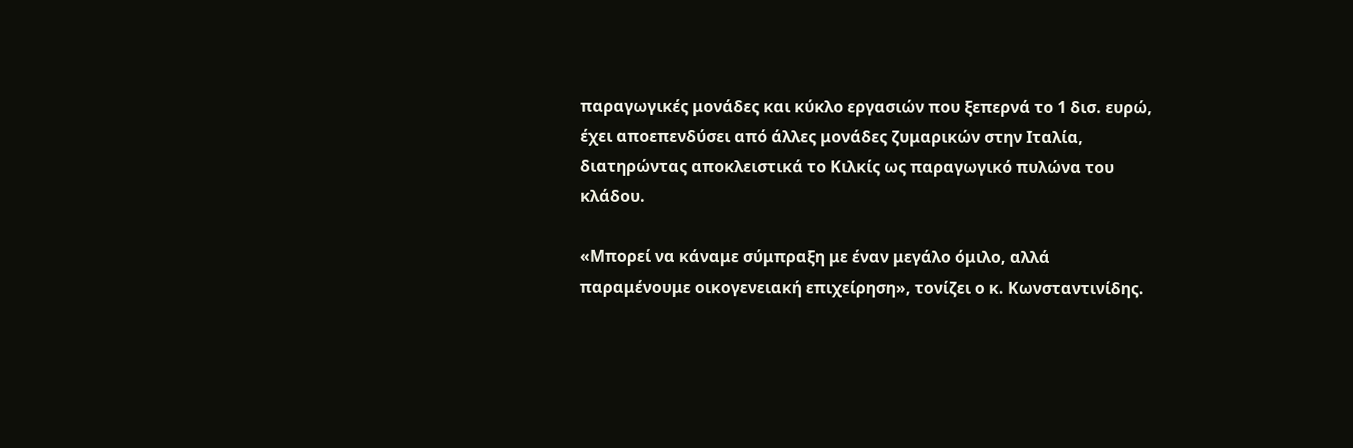παραγωγικές μονάδες και κύκλο εργασιών που ξεπερνά το 1 δισ. ευρώ, έχει αποεπενδύσει από άλλες μονάδες ζυμαρικών στην Ιταλία, διατηρώντας αποκλειστικά το Κιλκίς ως παραγωγικό πυλώνα του κλάδου.

«Μπορεί να κάναμε σύμπραξη με έναν μεγάλο όμιλο, αλλά παραμένουμε οικογενειακή επιχείρηση», τονίζει ο κ. Κωνσταντινίδης.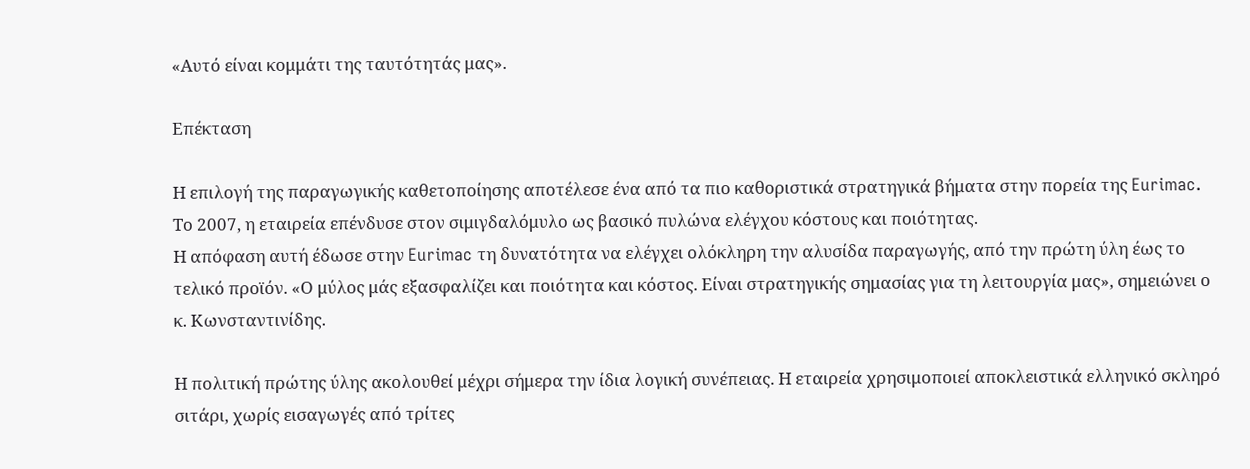«Αυτό είναι κομμάτι της ταυτότητάς μας».

Επέκταση

Η επιλογή της παραγωγικής καθετοποίησης αποτέλεσε ένα από τα πιο καθοριστικά στρατηγικά βήματα στην πορεία της Eurimac. Το 2007, η εταιρεία επένδυσε στον σιμιγδαλόμυλο ως βασικό πυλώνα ελέγχου κόστους και ποιότητας.
Η απόφαση αυτή έδωσε στην Eurimac τη δυνατότητα να ελέγχει ολόκληρη την αλυσίδα παραγωγής, από την πρώτη ύλη έως το τελικό προϊόν. «Ο μύλος μάς εξασφαλίζει και ποιότητα και κόστος. Είναι στρατηγικής σημασίας για τη λειτουργία μας», σημειώνει ο κ. Κωνσταντινίδης.

Η πολιτική πρώτης ύλης ακολουθεί μέχρι σήμερα την ίδια λογική συνέπειας. Η εταιρεία χρησιμοποιεί αποκλειστικά ελληνικό σκληρό σιτάρι, χωρίς εισαγωγές από τρίτες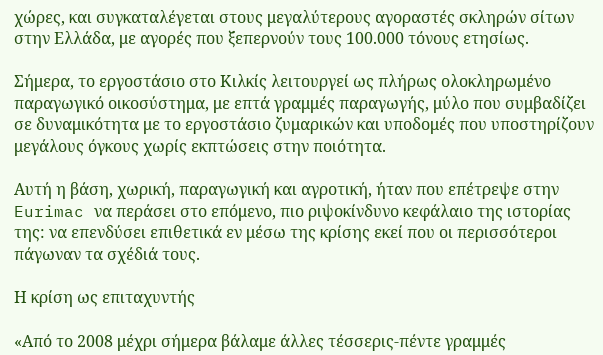χώρες, και συγκαταλέγεται στους μεγαλύτερους αγοραστές σκληρών σίτων στην Ελλάδα, με αγορές που ξεπερνούν τους 100.000 τόνους ετησίως.

Σήμερα, το εργοστάσιο στο Κιλκίς λειτουργεί ως πλήρως ολοκληρωμένο παραγωγικό οικοσύστημα, με επτά γραμμές παραγωγής, μύλο που συμβαδίζει σε δυναμικότητα με το εργοστάσιο ζυμαρικών και υποδομές που υποστηρίζουν μεγάλους όγκους χωρίς εκπτώσεις στην ποιότητα.

Αυτή η βάση, χωρική, παραγωγική και αγροτική, ήταν που επέτρεψε στην Eurimac να περάσει στο επόμενο, πιο ριψοκίνδυνο κεφάλαιο της ιστορίας της: να επενδύσει επιθετικά εν μέσω της κρίσης εκεί που οι περισσότεροι πάγωναν τα σχέδιά τους.

Η κρίση ως επιταχυντής

«Από το 2008 μέχρι σήμερα βάλαμε άλλες τέσσερις-πέντε γραμμές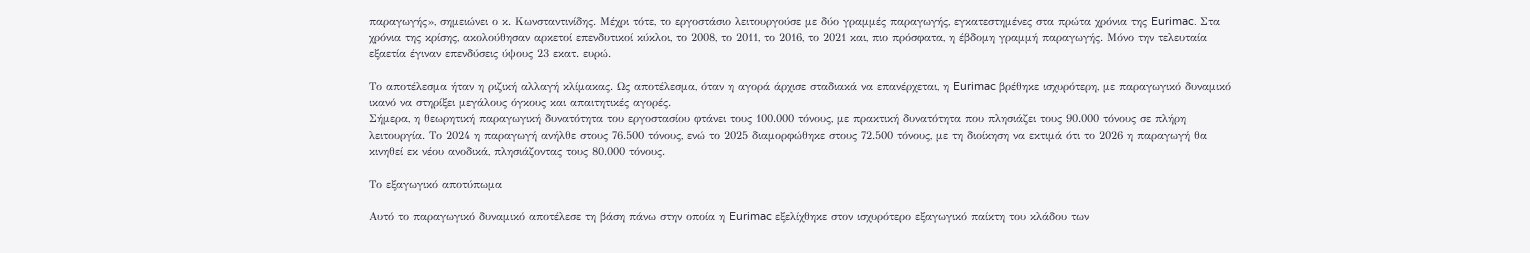παραγωγής», σημειώνει ο κ. Κωνσταντινίδης. Μέχρι τότε, το εργοστάσιο λειτουργούσε με δύο γραμμές παραγωγής, εγκατεστημένες στα πρώτα χρόνια της Eurimac. Στα χρόνια της κρίσης, ακολούθησαν αρκετοί επενδυτικοί κύκλοι, το 2008, το 2011, το 2016, το 2021 και, πιο πρόσφατα, η έβδομη γραμμή παραγωγής. Μόνο την τελευταία εξαετία έγιναν επενδύσεις ύψους 23 εκατ. ευρώ.

Το αποτέλεσμα ήταν η ριζική αλλαγή κλίμακας. Ως αποτέλεσμα, όταν η αγορά άρχισε σταδιακά να επανέρχεται, η Eurimac βρέθηκε ισχυρότερη, με παραγωγικό δυναμικό ικανό να στηρίξει μεγάλους όγκους και απαιτητικές αγορές.
Σήμερα, η θεωρητική παραγωγική δυνατότητα του εργοστασίου φτάνει τους 100.000 τόνους, με πρακτική δυνατότητα που πλησιάζει τους 90.000 τόνους σε πλήρη λειτουργία. Το 2024 η παραγωγή ανήλθε στους 76.500 τόνους, ενώ το 2025 διαμορφώθηκε στους 72.500 τόνους, με τη διοίκηση να εκτιμά ότι το 2026 η παραγωγή θα κινηθεί εκ νέου ανοδικά, πλησιάζοντας τους 80.000 τόνους.

Το εξαγωγικό αποτύπωμα

Αυτό το παραγωγικό δυναμικό αποτέλεσε τη βάση πάνω στην οποία η Eurimac εξελίχθηκε στον ισχυρότερο εξαγωγικό παίκτη του κλάδου των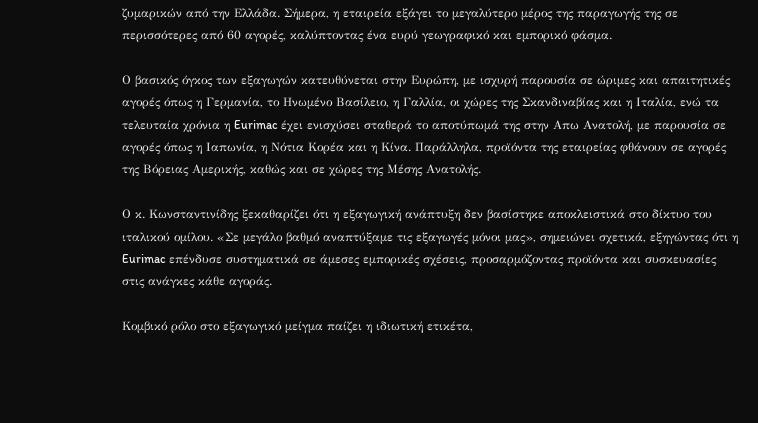ζυμαρικών από την Ελλάδα. Σήμερα, η εταιρεία εξάγει το μεγαλύτερο μέρος της παραγωγής της σε περισσότερες από 60 αγορές, καλύπτοντας ένα ευρύ γεωγραφικό και εμπορικό φάσμα.

Ο βασικός όγκος των εξαγωγών κατευθύνεται στην Ευρώπη, με ισχυρή παρουσία σε ώριμες και απαιτητικές αγορές όπως η Γερμανία, το Ηνωμένο Βασίλειο, η Γαλλία, οι χώρες της Σκανδιναβίας και η Ιταλία, ενώ τα τελευταία χρόνια η Eurimac έχει ενισχύσει σταθερά το αποτύπωμά της στην Απω Ανατολή, με παρουσία σε αγορές όπως η Ιαπωνία, η Νότια Κορέα και η Κίνα. Παράλληλα, προϊόντα της εταιρείας φθάνουν σε αγορές της Βόρειας Αμερικής, καθώς και σε χώρες της Μέσης Ανατολής.

Ο κ. Κωνσταντινίδης ξεκαθαρίζει ότι η εξαγωγική ανάπτυξη δεν βασίστηκε αποκλειστικά στο δίκτυο του ιταλικού ομίλου. «Σε μεγάλο βαθμό αναπτύξαμε τις εξαγωγές μόνοι μας», σημειώνει σχετικά, εξηγώντας ότι η Eurimac επένδυσε συστηματικά σε άμεσες εμπορικές σχέσεις, προσαρμόζοντας προϊόντα και συσκευασίες στις ανάγκες κάθε αγοράς.

Κομβικό ρόλο στο εξαγωγικό μείγμα παίζει η ιδιωτική ετικέτα,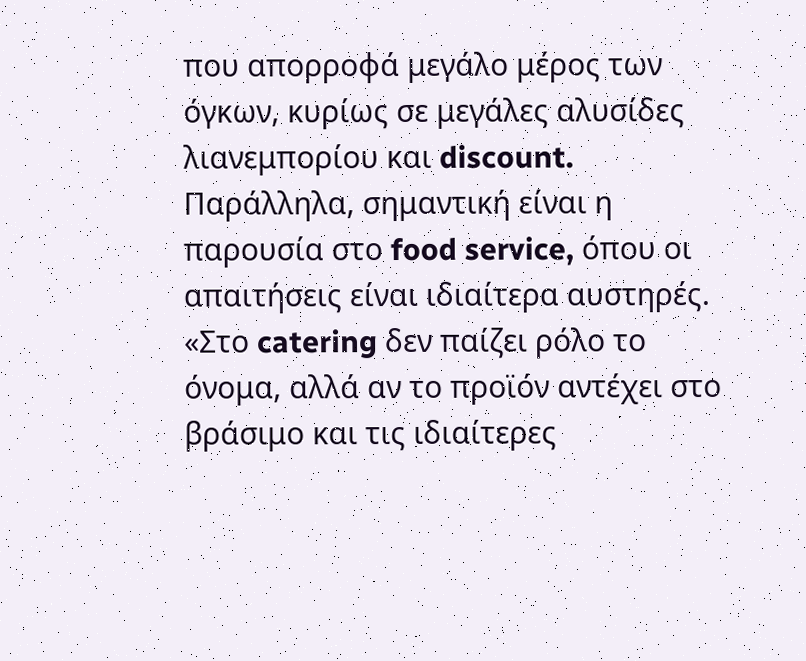που απορροφά μεγάλο μέρος των όγκων, κυρίως σε μεγάλες αλυσίδες λιανεμπορίου και discount. Παράλληλα, σημαντική είναι η παρουσία στο food service, όπου οι απαιτήσεις είναι ιδιαίτερα αυστηρές. «Στο catering δεν παίζει ρόλο το όνομα, αλλά αν το προϊόν αντέχει στο βράσιμο και τις ιδιαίτερες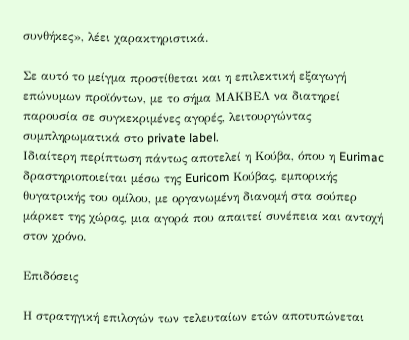συνθήκες», λέει χαρακτηριστικά.

Σε αυτό το μείγμα προστίθεται και η επιλεκτική εξαγωγή επώνυμων προϊόντων, με το σήμα ΜΑΚΒΕΛ να διατηρεί παρουσία σε συγκεκριμένες αγορές, λειτουργώντας συμπληρωματικά στο private label.
Ιδιαίτερη περίπτωση πάντως αποτελεί η Κούβα, όπου η Eurimac δραστηριοποιείται μέσω της Euricom Κούβας, εμπορικής θυγατρικής του ομίλου, με οργανωμένη διανομή στα σούπερ μάρκετ της χώρας, μια αγορά που απαιτεί συνέπεια και αντοχή στον χρόνο.

Επιδόσεις

Η στρατηγική επιλογών των τελευταίων ετών αποτυπώνεται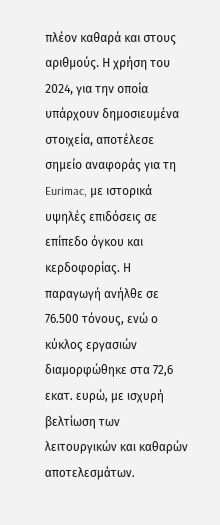πλέον καθαρά και στους αριθμούς. Η χρήση του 2024, για την οποία υπάρχουν δημοσιευμένα στοιχεία, αποτέλεσε σημείο αναφοράς για τη Eurimac, με ιστορικά υψηλές επιδόσεις σε επίπεδο όγκου και κερδοφορίας. Η παραγωγή ανήλθε σε 76.500 τόνους, ενώ ο κύκλος εργασιών διαμορφώθηκε στα 72,6 εκατ. ευρώ, με ισχυρή βελτίωση των λειτουργικών και καθαρών αποτελεσμάτων.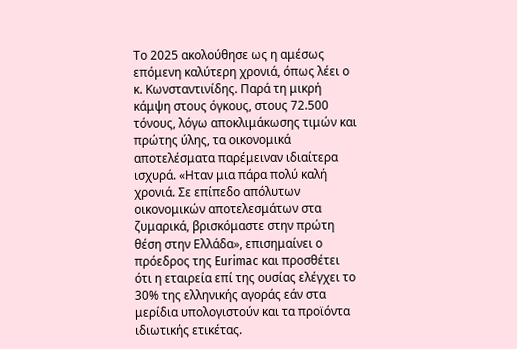Το 2025 ακολούθησε ως η αμέσως επόμενη καλύτερη χρονιά, όπως λέει ο κ. Κωνσταντινίδης. Παρά τη μικρή κάμψη στους όγκους, στους 72.500 τόνους, λόγω αποκλιμάκωσης τιμών και πρώτης ύλης, τα οικονομικά αποτελέσματα παρέμειναν ιδιαίτερα ισχυρά. «Ηταν μια πάρα πολύ καλή χρονιά. Σε επίπεδο απόλυτων οικονομικών αποτελεσμάτων στα ζυμαρικά, βρισκόμαστε στην πρώτη θέση στην Ελλάδα», επισημαίνει ο πρόεδρος της Eurimac και προσθέτει ότι η εταιρεία επί της ουσίας ελέγχει το 30% της ελληνικής αγοράς εάν στα μερίδια υπολογιστούν και τα προϊόντα ιδιωτικής ετικέτας.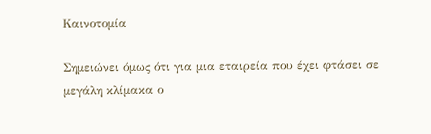Καινοτομία

Σημειώνει όμως ότι για μια εταιρεία που έχει φτάσει σε μεγάλη κλίμακα ο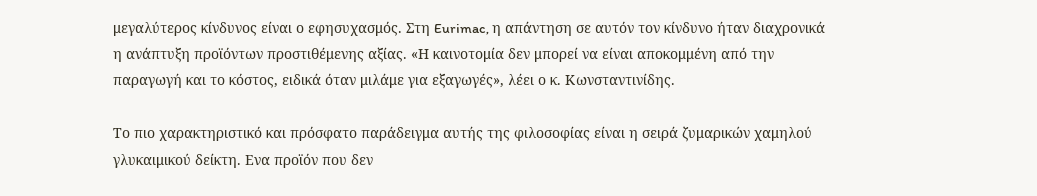μεγαλύτερος κίνδυνος είναι ο εφησυχασμός. Στη Eurimac, η απάντηση σε αυτόν τον κίνδυνο ήταν διαχρονικά η ανάπτυξη προϊόντων προστιθέμενης αξίας. «Η καινοτομία δεν μπορεί να είναι αποκομμένη από την παραγωγή και το κόστος, ειδικά όταν μιλάμε για εξαγωγές», λέει ο κ. Κωνσταντινίδης.

Το πιο χαρακτηριστικό και πρόσφατο παράδειγμα αυτής της φιλοσοφίας είναι η σειρά ζυμαρικών χαμηλού γλυκαιμικού δείκτη. Ενα προϊόν που δεν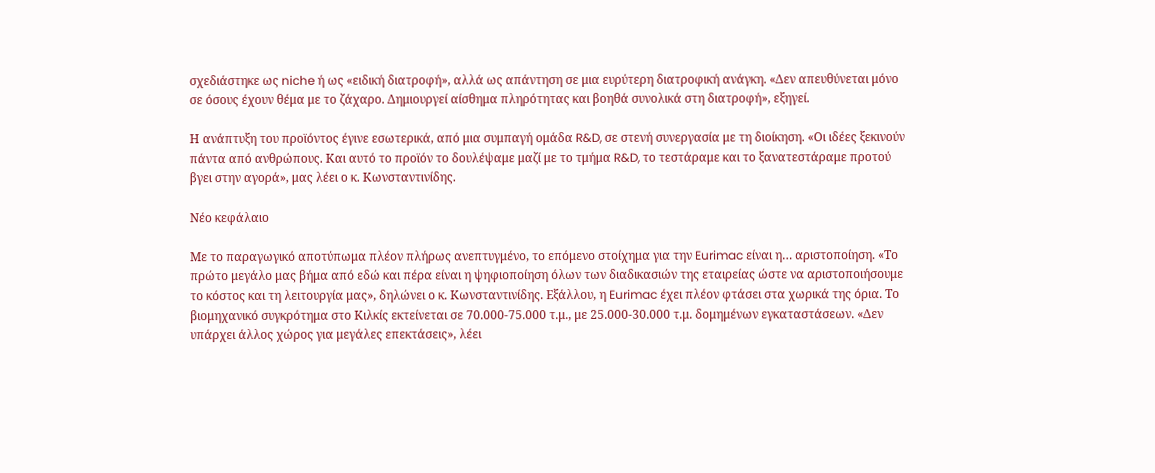σχεδιάστηκε ως niche ή ως «ειδική διατροφή», αλλά ως απάντηση σε μια ευρύτερη διατροφική ανάγκη. «Δεν απευθύνεται μόνο σε όσους έχουν θέμα με το ζάχαρο. Δημιουργεί αίσθημα πληρότητας και βοηθά συνολικά στη διατροφή», εξηγεί.

Η ανάπτυξη του προϊόντος έγινε εσωτερικά, από μια συμπαγή ομάδα R&D, σε στενή συνεργασία με τη διοίκηση. «Οι ιδέες ξεκινούν πάντα από ανθρώπους. Και αυτό το προϊόν το δουλέψαμε μαζί με το τμήμα R&D, το τεστάραμε και το ξανατεστάραμε προτού βγει στην αγορά», μας λέει ο κ. Κωνσταντινίδης.

Νέο κεφάλαιο

Με το παραγωγικό αποτύπωμα πλέον πλήρως ανεπτυγμένο, το επόμενο στοίχημα για την Eurimac είναι η… αριστοποίηση. «Το πρώτο μεγάλο μας βήμα από εδώ και πέρα είναι η ψηφιοποίηση όλων των διαδικασιών της εταιρείας ώστε να αριστοποιήσουμε το κόστος και τη λειτουργία μας», δηλώνει ο κ. Κωνσταντινίδης. Εξάλλου, η Eurimac έχει πλέον φτάσει στα χωρικά της όρια. Το βιομηχανικό συγκρότημα στο Κιλκίς εκτείνεται σε 70.000-75.000 τ.μ., με 25.000-30.000 τ.μ. δομημένων εγκαταστάσεων. «Δεν υπάρχει άλλος χώρος για μεγάλες επεκτάσεις», λέει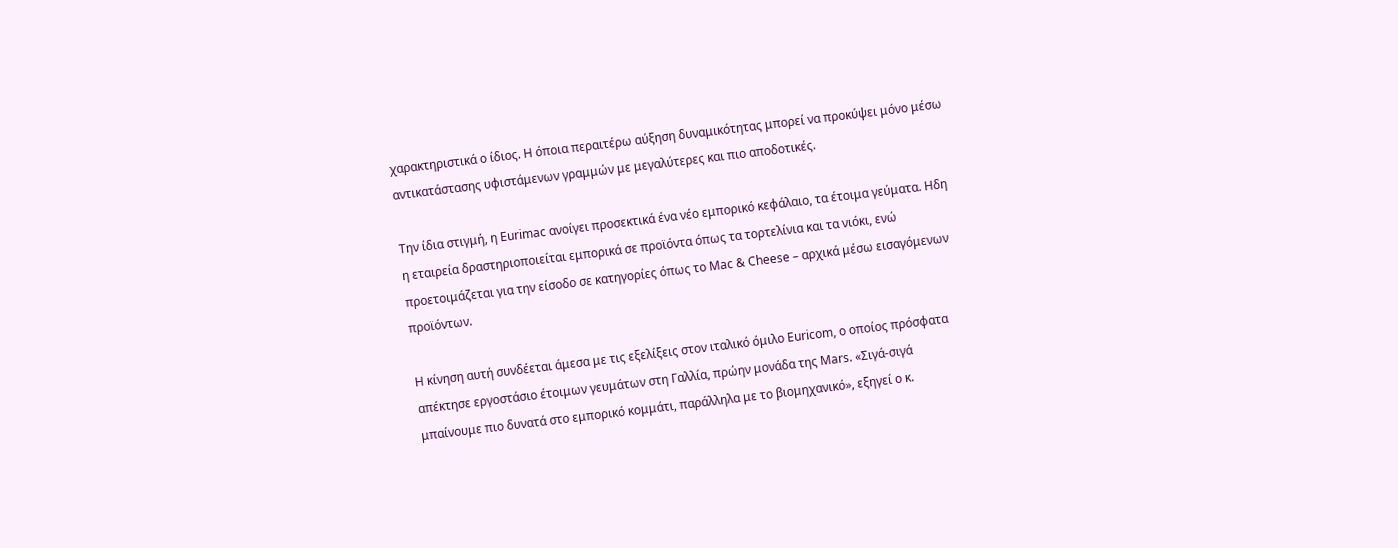χαρακτηριστικά ο ίδιος. Η όποια περαιτέρω αύξηση δυναμικότητας μπορεί να προκύψει μόνο μέσω αντικατάστασης υφιστάμενων γραμμών με μεγαλύτερες και πιο αποδοτικές.

Την ίδια στιγμή, η Eurimac ανοίγει προσεκτικά ένα νέο εμπορικό κεφάλαιο, τα έτοιμα γεύματα. Ηδη η εταιρεία δραστηριοποιείται εμπορικά σε προϊόντα όπως τα τορτελίνια και τα νιόκι, ενώ προετοιμάζεται για την είσοδο σε κατηγορίες όπως το Mac & Cheese – αρχικά μέσω εισαγόμενων προϊόντων.

Η κίνηση αυτή συνδέεται άμεσα με τις εξελίξεις στον ιταλικό όμιλο Euricom, ο οποίος πρόσφατα απέκτησε εργοστάσιο έτοιμων γευμάτων στη Γαλλία, πρώην μονάδα της Mars. «Σιγά-σιγά μπαίνουμε πιο δυνατά στο εμπορικό κομμάτι, παράλληλα με το βιομηχανικό», εξηγεί ο κ.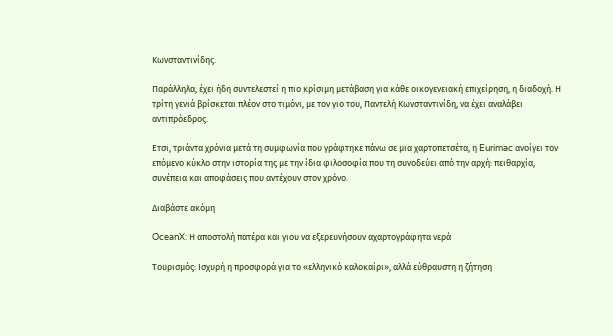Κωνσταντινίδης.

Παράλληλα, έχει ήδη συντελεστεί η πιο κρίσιμη μετάβαση για κάθε οικογενειακή επιχείρηση, η διαδοχή. Η τρίτη γενιά βρίσκεται πλέον στο τιμόνι, με τον γιο του, Παντελή Κωνσταντινίδη, να έχει αναλάβει αντιπρόεδρος.

Ετσι, τριάντα χρόνια μετά τη συμφωνία που γράφτηκε πάνω σε μια χαρτοπετσέτα, η Eurimac ανοίγει τον επόμενο κύκλο στην ιστορία της με την ίδια φιλοσοφία που τη συνοδεύει από την αρχή: πειθαρχία, συνέπεια και αποφάσεις που αντέχουν στον χρόνο.

Διαβάστε ακόμη

OceanX: Η αποστολή πατέρα και γιου να εξερευνήσουν αχαρτογράφητα νερά

Τουρισμός: Ισχυρή η προσφορά για το «ελληνικό καλοκαίρι», αλλά εύθραυστη η ζήτηση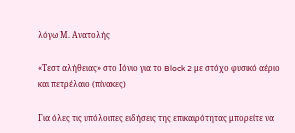λόγω Μ. Ανατολής

«Τεστ αλήθειας» στο Ιόνιο για το Block 2 με στόχο φυσικό αέριο και πετρέλαιο (πίνακες)

Για όλες τις υπόλοιπες ειδήσεις της επικαιρότητας μπορείτε να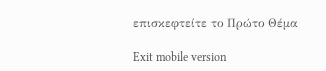επισκεφτείτε το Πρώτο Θέμα

Exit mobile version